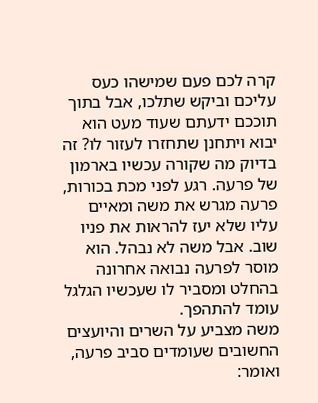קרה לכם פעם שמישהו כעס עליכם וביקש שתלכו, אבל בתוך תוככם ידעתם שעוד מעט הוא יבוא ויתחנן שתחזרו לעזור לו? זה בדיוק מה שקורה עכשיו בארמון של פרעה. רגע לפני מכת בכורות, פרעה מגרש את משה ומאיים עליו שלא יעז להראות את פניו שוב. אבל משה לא נבהל. הוא מוסר לפרעה נבואה אחרונה בהחלט ומסביר לו שעכשיו הגלגל עומד להתהפך.
משה מצביע על השרים והיועצים החשובים שעומדים סביב פרעה, ואומר: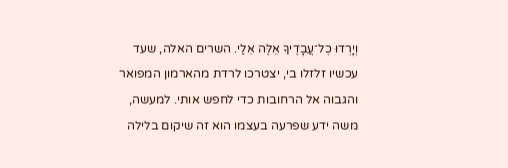וְיָרְדוּ כׇל־עֲבָדֶיךָ אֵלֶּה אֵלַי. השרים האלה, שעד עכשיו זלזלו בי, יצטרכו לרדת מהארמון המפואר והגבוה אל הרחובות כדי לחפש אותי. למעשה, משה ידע שפרעה בעצמו הוא זה שיקום בלילה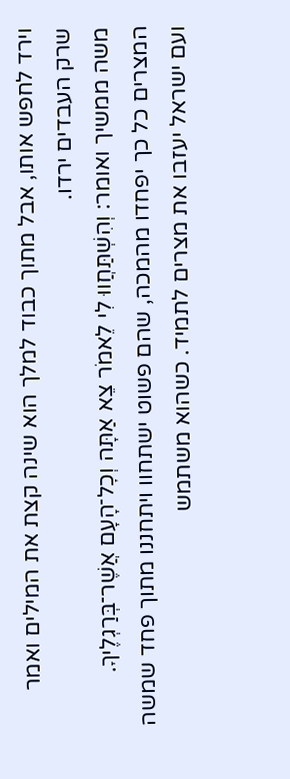וירד לחפש אותו, אבל מתוך כבוד למלך הוא שינה קצת את המילים ואמר שרק העבדים ירדו.
משה ממשיך ואומר: וְהִשְׁתַּחֲווּ לִי לֵאמֹר צֵא אַתָּה וְכׇל־הָעָם אֲשֶׁר־בְּרַגְלֶיךָ. המצרים כל כך יפחדו מהמכה, שהם פשוט ישתחוו ויתחננו מתוך פחד שמשה ועם ישראל יעזבו את מצרים לתמיד. כשהוא משתמש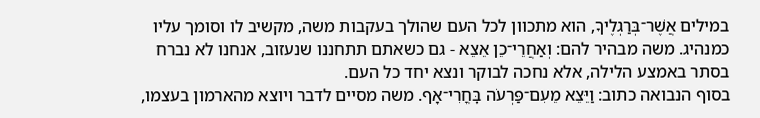במילים אֲשֶׁר־בְּרַגְלֶיךָ, הוא מתכוון לכל העם שהולך בעקבות משה, מקשיב לו וסומך עליו כמנהיג. משה מבהיר להם: וְאַחֲרֵי־כֵן אֵצֵא - גם כשאתם תתחננו שנעזוב, אנחנו לא נברח בסתר באמצע הלילה, אלא נחכה לבוקר ונצא יחד כל העם.
בסוף הנבואה כתוב: וַיֵּצֵא מֵעִם־פַּרְעֹה בׇּחֳרִי־אָף. משה מסיים לדבר ויוצא מהארמון בעצמו,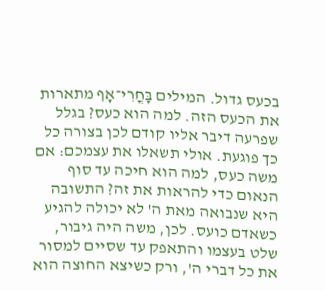בכעס גדול. המילים בׇּחֳרִי־אָף מתארות את הכעס הזה. למה הוא כעס? בגלל שפרעה דיבר אליו קודם לכן בצורה כל כך פוגעת. אולי תשאלו את עצמכם: אם משה כעס, למה הוא חיכה עד סוף הנאום כדי להראות את זה? התשובה היא שנבואה מאת ה' לא יכולה להגיע כשאדם כועס. לכן, משה היה גיבור, שלט בעצמו והתאפק עד שסיים למסור את כל דברי ה', ורק כשיצא החוצה הוא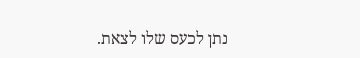נתן לכעס שלו לצאת.